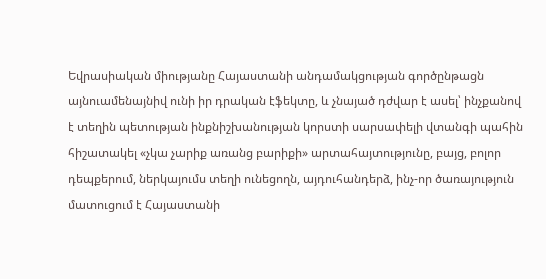Եվրասիական միությանը Հայաստանի անդամակցության գործընթացն այնուամենայնիվ ունի իր դրական էֆեկտը, և չնայած դժվար է ասել՝ ինչքանով է տեղին պետության ինքնիշխանության կորստի սարսափելի վտանգի պահին հիշատակել «չկա չարիք առանց բարիքի» արտահայտությունը, բայց, բոլոր դեպքերում, ներկայումս տեղի ունեցողն, այդուհանդերձ, ինչ-որ ծառայություն մատուցում է Հայաստանի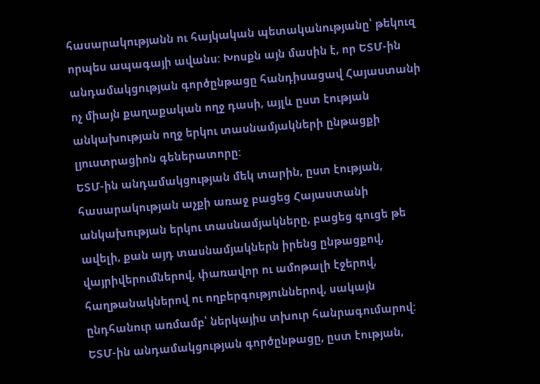հասարակությանն ու հայկական պետականությանը՝ թեկուզ որպես ապագայի ավանս: Խոսքն այն մասին է, որ ԵՏՄ-ին անդամակցության գործընթացը հանդիսացավ Հայաստանի ոչ միայն քաղաքական ողջ դասի, այլև ըստ էության անկախության ողջ երկու տասնամյակների ընթացքի լյուստրացիոն գեներատորը:
ԵՏՄ-ին անդամակցության մեկ տարին, ըստ էության, հասարակության աչքի առաջ բացեց Հայաստանի անկախության երկու տասնամյակները, բացեց գուցե թե ավելի, քան այդ տասնամյակներն իրենց ընթացքով, վայրիվերումներով, փառավոր ու ամոթալի էջերով, հաղթանակներով ու ողբերգություններով, սակայն ընդհանուր առմամբ՝ ներկայիս տխուր հանրագումարով: ԵՏՄ-ին անդամակցության գործընթացը, ըստ էության,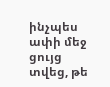ինչպես ափի մեջ ցույց տվեց, թե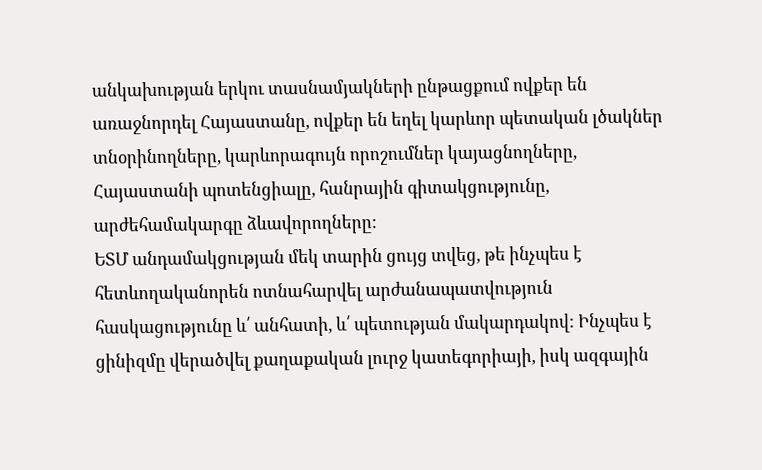անկախության երկու տասնամյակների ընթացքում ովքեր են առաջնորդել Հայաստանը, ովքեր են եղել կարևոր պետական լծակներ տնօրինողները, կարևորագույն որոշումներ կայացնողները, Հայաստանի պոտենցիալը, հանրային գիտակցությունը, արժեհամակարգը ձևավորողները:
ԵՏՄ անդամակցության մեկ տարին ցույց տվեց, թե ինչպես է հետևողականորեն ոտնահարվել արժանապատվություն հասկացությունը և՛ անհատի, և՛ պետության մակարդակով: Ինչպես է ցինիզմը վերածվել քաղաքական լուրջ կատեգորիայի, իսկ ազգային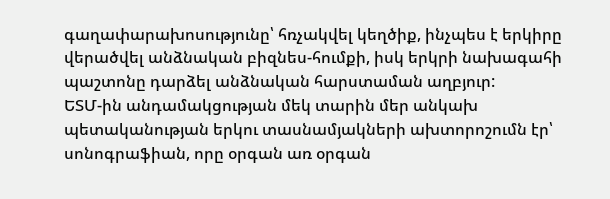գաղափարախոսությունը՝ հռչակվել կեղծիք, ինչպես է երկիրը վերածվել անձնական բիզնես-հումքի, իսկ երկրի նախագահի պաշտոնը դարձել անձնական հարստաման աղբյուր:
ԵՏՄ-ին անդամակցության մեկ տարին մեր անկախ պետականության երկու տասնամյակների ախտորոշումն էր՝ սոնոգրաֆիան, որը օրգան առ օրգան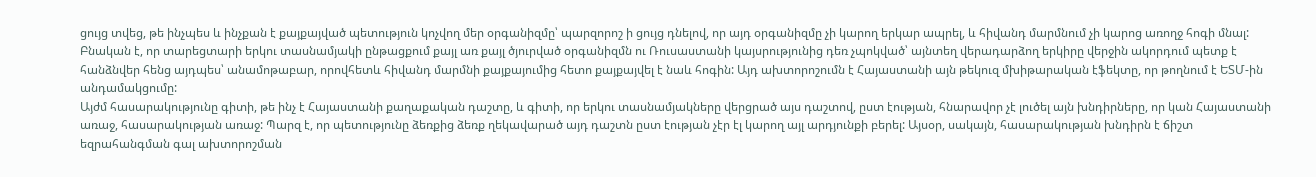ցույց տվեց, թե ինչպես և ինչքան է քայքայված պետություն կոչվող մեր օրգանիզմը՝ պարզորոշ ի ցույց դնելով, որ այդ օրգանիզմը չի կարող երկար ապրել, և հիվանդ մարմնում չի կարոց առողջ հոգի մնալ: Բնական է, որ տարեցտարի երկու տասնամյակի ընթացքում քայլ առ քայլ ծյուրված օրգանիզմն ու Ռուսաստանի կայսրությունից դեռ չպոկված՝ այնտեղ վերադարձող երկիրը վերջին ակորդում պետք է հանձնվեր հենց այդպես՝ անամոթաբար, որովհետև հիվանդ մարմնի քայքայումից հետո քայքայվել է նաև հոգին: Այդ ախտորոշումն է Հայաստանի այն թեկուզ մխիթարական էֆեկտը, որ թողնում է ԵՏՄ-ին անդամակցումը:
Այժմ հասարակությունը գիտի, թե ինչ է Հայաստանի քաղաքական դաշտը, և գիտի, որ երկու տասնամյակները վերցրած այս դաշտով, ըստ էության, հնարավոր չէ լուծել այն խնդիրները, որ կան Հայաստանի առաջ, հասարակության առաջ: Պարզ է, որ պետությունը ձեռքից ձեռք ղեկավարած այդ դաշտն ըստ էության չէր էլ կարող այլ արդյունքի բերել: Այսօր, սակայն, հասարակության խնդիրն է ճիշտ եզրահանգման գալ ախտորոշման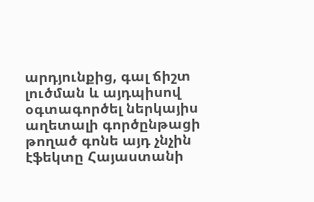արդյունքից, գալ ճիշտ լուծման և այդպիսով օգտագործել ներկայիս աղետալի գործընթացի թողած գոնե այդ չնչին էֆեկտը Հայաստանի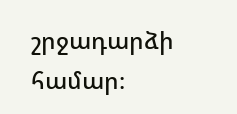շրջադարձի համար։